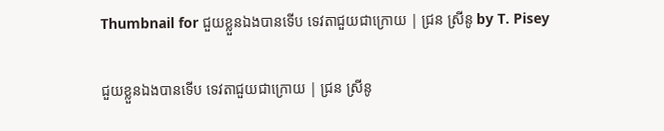Thumbnail for ជួយខ្លួនឯងបានទើប ទេវតាជួយជាក្រោយ | ជ្រន ស្រីនូ by T. Pisey

ជួយខ្លួនឯងបានទើប ទេវតាជួយជាក្រោយ | ជ្រន ស្រីនូ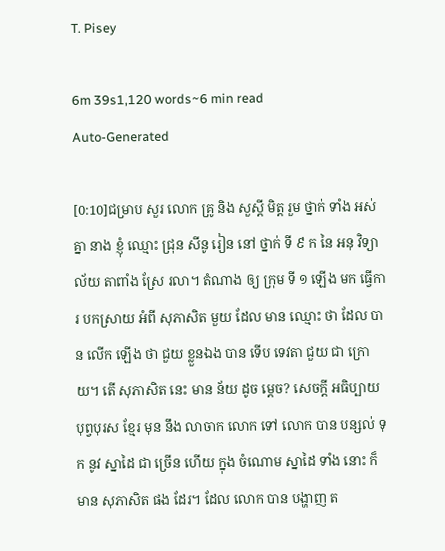T. Pisey

6m 39s1,120 words~6 min read
Auto-Generated

[0:10]ជម្រាប សួរ លោក គ្រូ និង សួស្ដី មិត្ត រួម ថ្នាក់ ទាំង អស់ គ្នា នាង ខ្ញុំ ឈ្មោះ ជ្រុន សីនូ រៀន នៅ ថ្នាក់ ទី ៩ ក នៃ អនុ វិទ្យាល័យ តាពាំង ស្រែ រលា។ តំណាង ឲ្យ ក្រុម ទី ១ ឡើង មក ធ្វើការ បកស្រាយ អំពី សុភាសិត មួយ ដែល មាន ឈ្មោះ ថា ដែល បាន លើក ឡើង ថា ជួយ ខ្លួនឯង បាន ទើប ទេវតា ជួយ ជា ក្រោយ។ តើ សុភាសិត នេះ មាន ន័យ ដូច ម្ដេច? សេចក្តី អធិប្បាយ បុព្វបុរស ខ្មែរ មុន នឹង លាចាក លោក ទៅ លោក បាន បន្សល់ ទុក នូវ ស្នាដៃ ជា ច្រើន ហើយ ក្នុង ចំណោម ស្នាដៃ ទាំង នោះ ក៏ មាន សុភាសិត ផង ដែរ។ ដែល លោក បាន បង្ហាញ ត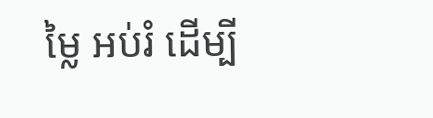ម្លៃ អប់រំ ដើម្បី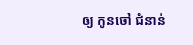ឲ្យ កូនចៅ ជំនាន់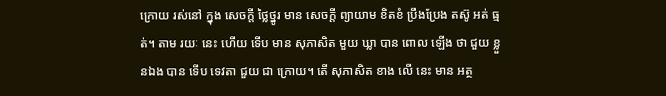ក្រោយ រស់នៅ ក្នុង សេចក្តី ថ្លៃថ្នូរ មាន សេចក្តី ព្យាយាម ខិតខំ ប្រឹងប្រែង តស៊ូ អត់ ធ្មត់។ តាម រយៈ នេះ ហើយ ទើប មាន សុភាសិត មួយ ឃ្លា បាន ពោល ឡើង ថា ជួយ ខ្លួនឯង បាន ទើប ទេវតា ជួយ ជា ក្រោយ។ តើ សុភាសិត ខាង លើ នេះ មាន អត្ថ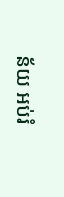ន័យ អប់រំ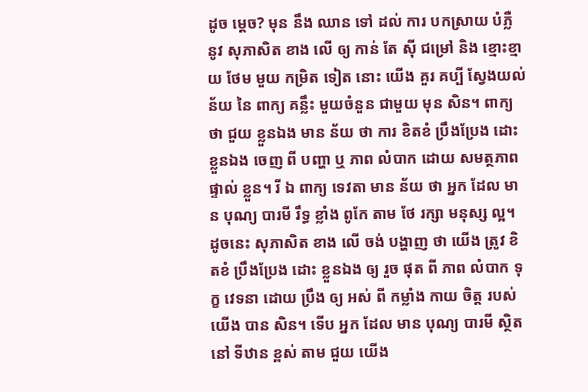ដូច ម្ដេច? មុន នឹង ឈាន ទៅ ដល់ ការ បកស្រាយ បំភ្លឺ នូវ សុភាសិត ខាង លើ ឲ្យ កាន់ តែ ស៊ី ជម្រៅ និង ខ្មោះខ្មាយ ថែម មួយ កម្រិត ទៀត នោះ យើង គួរ គប្បី ស្វែងយល់ ន័យ នៃ ពាក្យ គន្លឹះ មួយចំនួន ជាមួយ មុន សិន។ ពាក្យ ថា ជួយ ខ្លួនឯង មាន ន័យ ថា ការ ខិតខំ ប្រឹងប្រែង ដោះ ខ្លួនឯង ចេញ ពី បញ្ហា ឬ ភាព លំបាក ដោយ សមត្ថភាព ផ្ទាល់ ខ្លួន។ រី ឯ ពាក្យ ទេវតា មាន ន័យ ថា អ្នក ដែល មាន បុណ្យ បារមី រឹទ្ធ ខ្លាំង ពូកែ តាម ថែ រក្សា មនុស្ស ល្អ។ ដូចនេះ សុភាសិត ខាង លើ ចង់ បង្ហាញ ថា យើង ត្រូវ ខិតខំ ប្រឹងប្រែង ដោះ ខ្លួនឯង ឲ្យ រួច ផុត ពី ភាព លំបាក ទុក្ខ វេទនា ដោយ ប្រឹង ឲ្យ អស់ ពី កម្លាំង កាយ ចិត្ត របស់ យើង បាន សិន។ ទើប អ្នក ដែល មាន បុណ្យ បារមី ស្ថិត នៅ ទីឋាន ខ្ពស់ តាម ជួយ យើង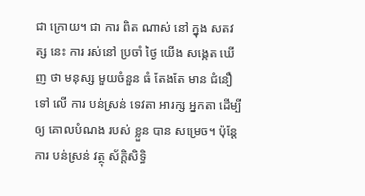ជា ក្រោយ។ ជា ការ ពិត ណាស់ នៅ ក្នុង សតវត្ស នេះ ការ រស់នៅ ប្រចាំ ថ្ងៃ យើង សង្កេត ឃើញ ថា មនុស្ស មួយចំនួន ធំ តែងតែ មាន ជំនឿ ទៅ លើ ការ បន់ស្រន់ ទេវតា អារក្ស អ្នកតា ដើម្បី ឲ្យ គោលបំណង របស់ ខ្លួន បាន សម្រេច។ ប៉ុន្តែ ការ បន់ស្រន់ វត្ថុ ស័ក្តិសិទ្ធិ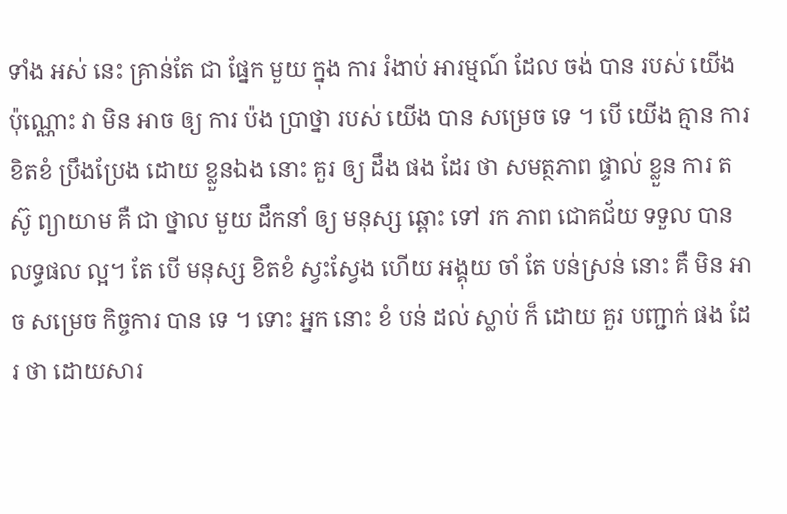ទាំង អស់ នេះ គ្រាន់តែ ជា ផ្នែក មួយ ក្នុង ការ រំងាប់ អារម្មណ៍ ដែល ចង់ បាន របស់ យើង ប៉ុណ្ណោះ វា មិន អាច ឲ្យ ការ ប៉ង ប្រាថ្នា របស់ យើង បាន សម្រេច ទេ ។ បើ យើង គ្មាន ការ ខិតខំ ប្រឹងប្រែង ដោយ ខ្លួនឯង នោះ គួរ ឲ្យ ដឹង ផង ដែរ ថា សមត្ថភាព ផ្ទាល់ ខ្លួន ការ តស៊ូ ព្យាយាម គឺ ជា ថ្នាល មួយ ដឹកនាំ ឲ្យ មនុស្ស ឆ្ពោះ ទៅ រក ភាព ជោគជ័យ ទទួល បាន លទ្ធផល ល្អ។ តែ បើ មនុស្ស ខិតខំ ស្វះស្វែង ហើយ អង្គុយ ចាំ តែ បន់ស្រន់ នោះ គឺ មិន អាច សម្រេច កិច្ចការ បាន ទេ ។ ទោះ អ្នក នោះ ខំ បន់ ដល់ ស្លាប់ ក៏ ដោយ គួរ បញ្ជាក់ ផង ដែរ ថា ដោយសារ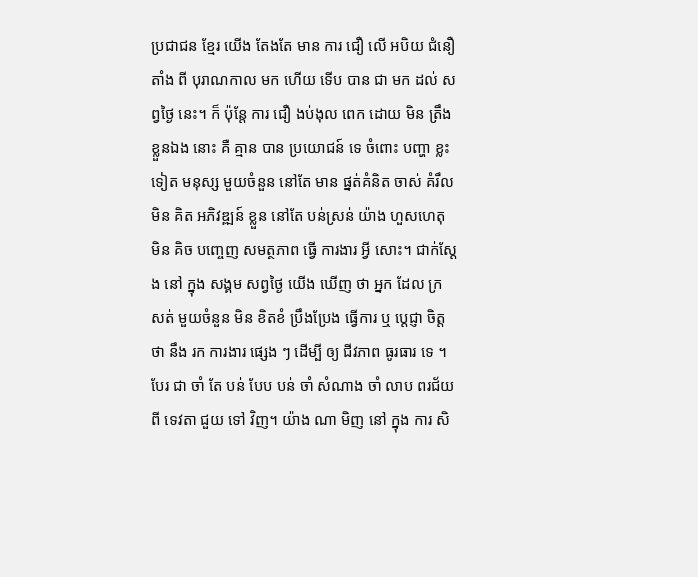ប្រជាជន ខ្មែរ យើង តែងតែ មាន ការ ជឿ លើ អបិយ ជំនឿ តាំង ពី បុរាណកាល មក ហើយ ទើប បាន ជា មក ដល់ សព្វថ្ងៃ នេះ។ ក៏ ប៉ុន្តែ ការ ជឿ ងប់ងុល ពេក ដោយ មិន ត្រឹង ខ្លួនឯង នោះ គឺ គ្មាន បាន ប្រយោជន៍ ទេ ចំពោះ បញ្ហា ខ្លះ ទៀត មនុស្ស មួយចំនួន នៅតែ មាន ផ្នត់គំនិត ចាស់ គំរឹល មិន គិត អភិវឌ្ឍន៍ ខ្លួន នៅតែ បន់ស្រន់ យ៉ាង ហួសហេតុ មិន គិច បញ្ចេញ សមត្ថភាព ធ្វើ ការងារ អ្វី សោះ។ ជាក់ស្ដែង នៅ ក្នុង សង្គម សព្វថ្ងៃ យើង ឃើញ ថា អ្នក ដែល ក្រ សត់ មួយចំនួន មិន ខិតខំ ប្រឹងប្រែង ធ្វើការ ឬ ប្ដេជ្ញា ចិត្ត ថា នឹង រក ការងារ ផ្សេង ៗ ដើម្បី ឲ្យ ជីវភាព ធូរធារ ទេ ។ បែរ ជា ចាំ តែ បន់ បែប បន់ ចាំ សំណាង ចាំ លាប ពរជ័យ ពី ទេវតា ជួយ ទៅ វិញ។ យ៉ាង ណា មិញ នៅ ក្នុង ការ សិ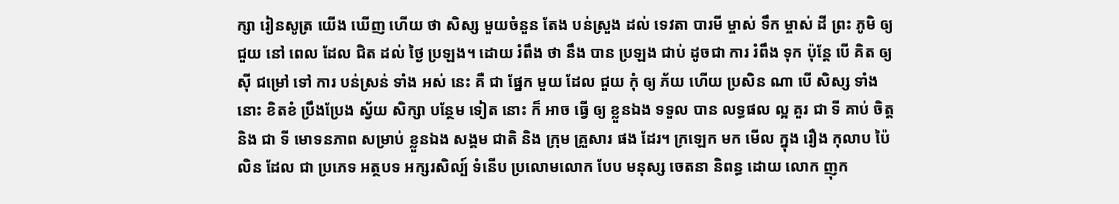ក្សា រៀនសូត្រ យើង ឃើញ ហើយ ថា សិស្ស មួយចំនួន តែង បន់ស្រួង ដល់ ទេវតា បារមី ម្ចាស់ ទឹក ម្ចាស់ ដី ព្រះ ភូមិ ឲ្យ ជួយ នៅ ពេល ដែល ជិត ដល់ ថ្ងៃ ប្រឡង។ ដោយ រំពឹង ថា នឹង បាន ប្រឡង ជាប់ ដូចជា ការ រំពឹង ទុក ប៉ុន្តែ បើ គិត ឲ្យ ស៊ី ជម្រៅ ទៅ ការ បន់ស្រន់ ទាំង អស់ នេះ គឺ ជា ផ្នែក មួយ ដែល ជួយ កុំ ឲ្យ ភ័យ ហើយ ប្រសិន ណា បើ សិស្ស ទាំង នោះ ខិតខំ ប្រឹងប្រែង ស្វ័យ សិក្សា បន្ថែម ទៀត នោះ ក៏ អាច ធ្វើ ឲ្យ ខ្លួនឯង ទទួល បាន លទ្ធផល ល្អ គួរ ជា ទី គាប់ ចិត្ត និង ជា ទី មោទនភាព សម្រាប់ ខ្លួនឯង សង្គម ជាតិ និង ក្រុម គ្រួសារ ផង ដែរ។ ក្រឡេក មក មើល ក្នុង រឿង កុលាប ប៉ៃលិន ដែល ជា ប្រភេទ អត្ថបទ អក្សរសិល្ប៍ ទំនើប ប្រលោមលោក បែប មនុស្ស ចេតនា និពន្ធ ដោយ លោក ញុក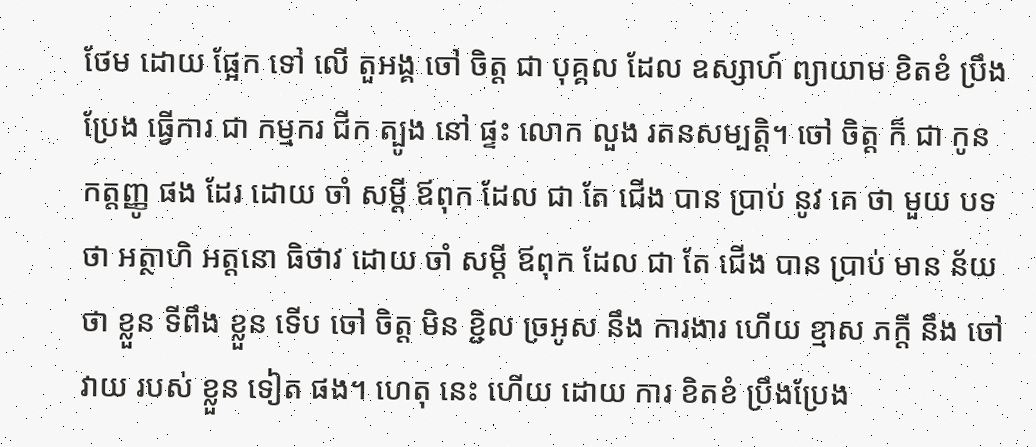ថែម ដោយ ផ្អែក ទៅ លើ តួអង្គ ចៅ ចិត្ត ជា បុគ្គល ដែល ឧស្សាហ៍ ព្យាយាម ខិតខំ ប្រឹងប្រែង ធ្វើការ ជា កម្មករ ជីក ត្បូង នៅ ផ្ទះ លោក លួង រតនសម្បត្តិ។ ចៅ ចិត្ត ក៏ ជា កូន កត្តញ្ញូ ផង ដែរ ដោយ ចាំ សម្ដី ឪពុក ដែល ជា តែ ជើង បាន ប្រាប់ នូវ គេ ថា មួយ បទ ថា អត្ថាហិ អត្តនោ ធិថាវ ដោយ ចាំ សម្ដី ឪពុក ដែល ជា តែ ជើង បាន ប្រាប់ មាន ន័យ ថា ខ្លួន ទីពឹង ខ្លួន ទើប ចៅ ចិត្ត មិន ខ្ជិល ច្រអូស នឹង ការងារ ហើយ ខ្មាស ភក្តី នឹង ចៅវាយ របស់ ខ្លួន ទៀត ផង។ ហេតុ នេះ ហើយ ដោយ ការ ខិតខំ ប្រឹងប្រែង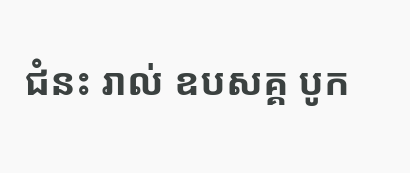ជំនះ រាល់ ឧបសគ្គ បូក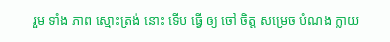រួម ទាំង ភាព ស្មោះត្រង់ នោះ ទើប ធ្វើ ឲ្យ ចៅ ចិត្ត សម្រេច បំណង ក្លាយ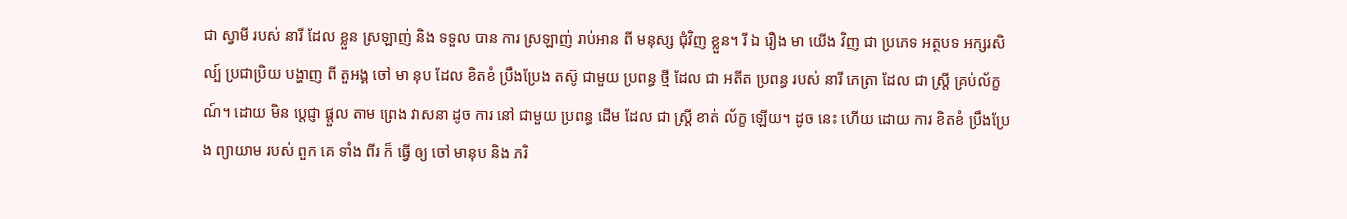ជា ស្វាមី របស់ នារី ដែល ខ្លួន ស្រឡាញ់ និង ទទួល បាន ការ ស្រឡាញ់ រាប់អាន ពី មនុស្ស ជុំវិញ ខ្លួន។ រី ឯ រឿង មា យើង វិញ ជា ប្រភេទ អត្ថបទ អក្សរសិល្ប៍ ប្រជាប្រិយ បង្ហាញ ពី តួអង្គ ចៅ មា នុប ដែល ខិតខំ ប្រឹងប្រែង តស៊ូ ជាមួយ ប្រពន្ធ ថ្មី ដែល ជា អតីត ប្រពន្ធ របស់ នារី ភេត្រា ដែល ជា ស្ត្រី គ្រប់ល័ក្ខណ៍។ ដោយ មិន ប្ដេជ្ញា ផ្ដួល តាម ព្រេង វាសនា ដូច ការ នៅ ជាមួយ ប្រពន្ធ ដើម ដែល ជា ស្ត្រី ខាត់ ល័ក្ខ ឡើយ។ ដូច នេះ ហើយ ដោយ ការ ខិតខំ ប្រឹងប្រែង ព្យាយាម របស់ ពួក គេ ទាំង ពីរ ក៏ ធ្វើ ឲ្យ ចៅ មានុប និង ភរិ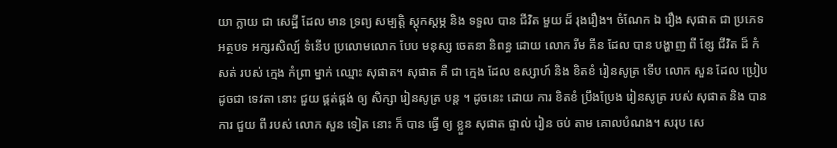យា ក្លាយ ជា សេដ្ឋី ដែល មាន ទ្រព្យ សម្បត្តិ ស្ដុកស្ដម្ភ និង ទទួល បាន ជីវិត មួយ ដ៏ រុងរឿង។ ចំណែក ឯ រឿង សុផាត ជា ប្រភេទ អត្ថបទ អក្សរសិល្ប៍ ទំនើប ប្រលោមលោក បែប មនុស្ស ចេតនា និពន្ធ ដោយ លោក រីម គីន ដែល បាន បង្ហាញ ពី ខ្សែ ជីវិត ដ៏ កំសត់ របស់ ក្មេង កំព្រា ម្នាក់ ឈ្មោះ សុផាត។ សុផាត គឺ ជា ក្មេង ដែល ឧស្សាហ៍ និង ខិតខំ រៀនសូត្រ ទើប លោក សួន ដែល ប្រៀប ដូចជា ទេវតា នោះ ជួយ ផ្គត់ផ្គង់ ឲ្យ សិក្សា រៀនសូត្រ បន្ត ។ ដូចនេះ ដោយ ការ ខិតខំ ប្រឹងប្រែង រៀនសូត្រ របស់ សុផាត និង បាន ការ ជួយ ពី របស់ លោក សួន ទៀត នោះ ក៏ បាន ធ្វើ ឲ្យ ខ្លួន សុផាត ផ្ទាល់ រៀន ចប់ តាម គោលបំណង។ សរុប សេ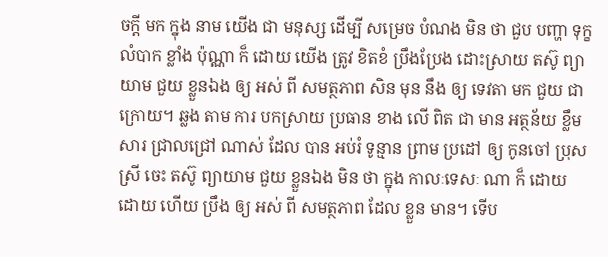ចក្តី មក ក្នុង នាម យើង ជា មនុស្ស ដើម្បី សម្រេច បំណង មិន ថា ជួប បញ្ហា ទុក្ខ លំបាក ខ្លាំង ប៉ុណ្ណា ក៏ ដោយ យើង ត្រូវ ខិតខំ ប្រឹងប្រែង ដោះស្រាយ តស៊ូ ព្យាយាម ជួយ ខ្លួនឯង ឲ្យ អស់ ពី សមត្ថភាព សិន មុន នឹង ឲ្យ ទេវតា មក ជួយ ជា ក្រោយ។ ឆ្លង តាម ការ បកស្រាយ ប្រធាន ខាង លើ ពិត ជា មាន អត្ថន័យ ខ្លឹមសារ ជ្រាលជ្រៅ ណាស់ ដែល បាន អប់រំ ទូន្មាន ព្រាម ប្រដៅ ឲ្យ កូនចៅ ប្រុស ស្រី ចេះ តស៊ូ ព្យាយាម ជួយ ខ្លួនឯង មិន ថា ក្នុង កាលៈទេសៈ ណា ក៏ ដោយ ដោយ ហើយ ប្រឹង ឲ្យ អស់ ពី សមត្ថភាព ដែល ខ្លួន មាន។ ទើប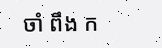ចាំ ពឹង ក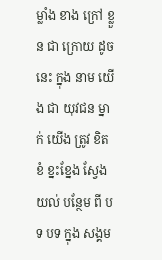ម្លាំង ខាង ក្រៅ ខ្លួន ជា ក្រោយ ដូច នេះ ក្នុង នាម យើង ជា យុវជន ម្នាក់ យើង ត្រូវ ខិតខំ ខ្នះខ្នែង ស្វែងយល់ បន្ថែម ពី បទ បទ ក្នុង សង្គម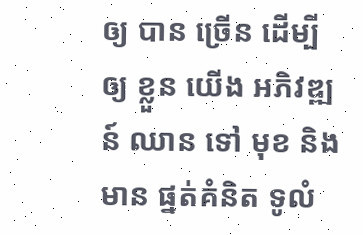ឲ្យ បាន ច្រើន ដើម្បី ឲ្យ ខ្លួន យើង អភិវឌ្ឍន៍ ឈាន ទៅ មុខ និង មាន ផ្នត់គំនិត ទូលំ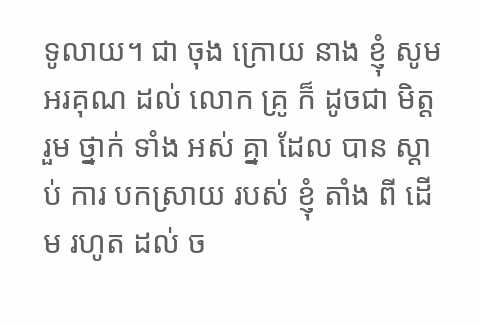ទូលាយ។ ជា ចុង ក្រោយ នាង ខ្ញុំ សូម អរគុណ ដល់ លោក គ្រូ ក៏ ដូចជា មិត្ត រួម ថ្នាក់ ទាំង អស់ គ្នា ដែល បាន ស្ដាប់ ការ បកស្រាយ របស់ ខ្ញុំ តាំង ពី ដើម រហូត ដល់ ច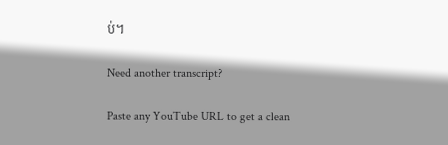ប់។

Need another transcript?

Paste any YouTube URL to get a clean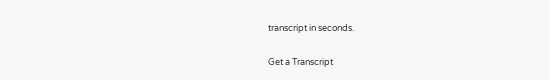transcript in seconds.

Get a Transcript